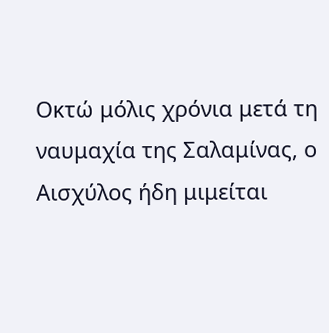Οκτώ μόλις χρόνια μετά τη ναυμαχία της Σαλαμίνας, ο Αισχύλος ήδη μιμείται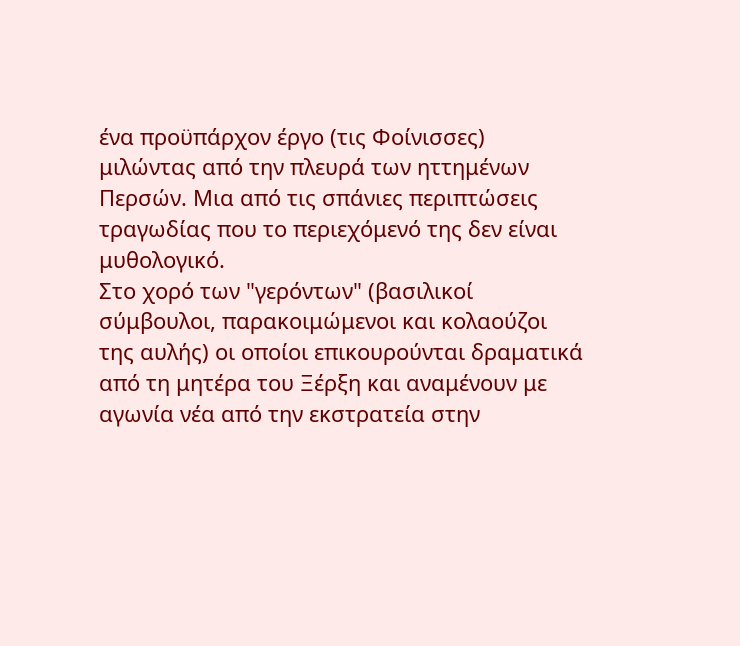ένα προϋπάρχον έργο (τις Φοίνισσες) μιλώντας από την πλευρά των ηττημένων Περσών. Μια από τις σπάνιες περιπτώσεις τραγωδίας που το περιεχόμενό της δεν είναι μυθολογικό.
Στο χορό των "γερόντων" (βασιλικοί σύμβουλοι, παρακοιμώμενοι και κολαούζοι της αυλής) οι οποίοι επικουρούνται δραματικά από τη μητέρα του Ξέρξη και αναμένουν με αγωνία νέα από την εκστρατεία στην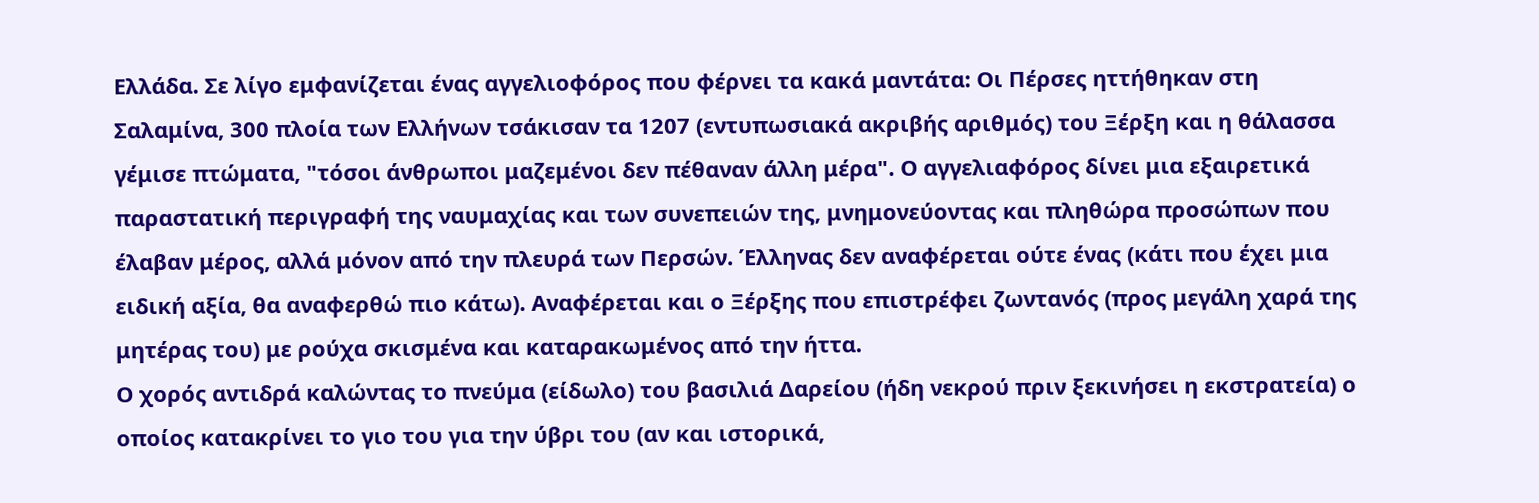Ελλάδα. Σε λίγο εμφανίζεται ένας αγγελιοφόρος που φέρνει τα κακά μαντάτα: Οι Πέρσες ηττήθηκαν στη Σαλαμίνα, 300 πλοία των Ελλήνων τσάκισαν τα 1207 (εντυπωσιακά ακριβής αριθμός) του Ξέρξη και η θάλασσα γέμισε πτώματα, "τόσοι άνθρωποι μαζεμένοι δεν πέθαναν άλλη μέρα". Ο αγγελιαφόρος δίνει μια εξαιρετικά παραστατική περιγραφή της ναυμαχίας και των συνεπειών της, μνημονεύοντας και πληθώρα προσώπων που έλαβαν μέρος, αλλά μόνον από την πλευρά των Περσών. Έλληνας δεν αναφέρεται ούτε ένας (κάτι που έχει μια ειδική αξία, θα αναφερθώ πιο κάτω). Αναφέρεται και ο Ξέρξης που επιστρέφει ζωντανός (προς μεγάλη χαρά της μητέρας του) με ρούχα σκισμένα και καταρακωμένος από την ήττα.
Ο χορός αντιδρά καλώντας το πνεύμα (είδωλο) του βασιλιά Δαρείου (ήδη νεκρού πριν ξεκινήσει η εκστρατεία) ο οποίος κατακρίνει το γιο του για την ύβρι του (αν και ιστορικά,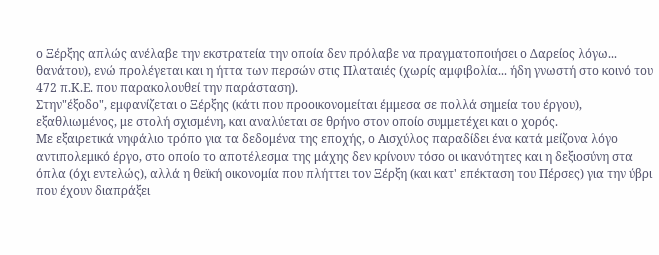ο Ξέρξης απλώς ανέλαβε την εκστρατεία την οποία δεν πρόλαβε να πραγματοποιήσει ο Δαρείος λόγω... θανάτου), ενώ προλέγεται και η ήττα των περσών στις Πλαταιές (χωρίς αμφιβολία... ήδη γνωστή στο κοινό του 472 π.Κ.Ε. που παρακολουθεί την παράσταση).
Στην"έξοδο", εμφανίζεται ο Ξέρξης (κάτι που προοικονομείται έμμεσα σε πολλά σημεία του έργου), εξαθλιωμένος, με στολή σχισμένη, και αναλύεται σε θρήνο στον οποίο συμμετέχει και ο χορός.
Με εξαιρετικά νηφάλιο τρόπο για τα δεδομένα της εποχής, ο Αισχύλος παραδίδει ένα κατά μείζονα λόγο αντιπολεμικό έργο, στο οποίο το αποτέλεσμα της μάχης δεν κρίνουν τόσο οι ικανότητες και η δεξιοσύνη στα όπλα (όχι εντελώς), αλλά η θεϊκή οικονομία που πλήττει τον Ξέρξη (και κατ' επέκταση του Πέρσες) για την ύβρι που έχουν διαπράξει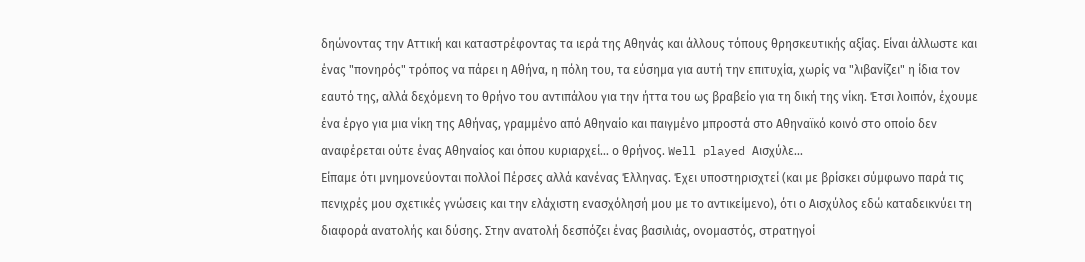δηώνοντας την Αττική και καταστρέφοντας τα ιερά της Αθηνάς και άλλους τόπους θρησκευτικής αξίας. Είναι άλλωστε και ένας "πονηρός" τρόπος να πάρει η Αθήνα, η πόλη του, τα εύσημα για αυτή την επιτυχία, χωρίς να "λιβανίζει" η ίδια τον εαυτό της, αλλά δεχόμενη το θρήνο του αντιπάλου για την ήττα του ως βραβείο για τη δική της νίκη. Έτσι λοιπόν, έχουμε ένα έργο για μια νίκη της Αθήνας, γραμμένο από Αθηναίο και παιγμένο μπροστά στο Αθηναϊκό κοινό στο οποίο δεν αναφέρεται ούτε ένας Αθηναίος και όπου κυριαρχεί... ο θρήνος. Well played Αισχύλε...
Είπαμε ότι μνημονεύονται πολλοί Πέρσες αλλά κανένας Έλληνας. Έχει υποστηρισχτεί (και με βρίσκει σύμφωνο παρά τις πενιχρές μου σχετικές γνώσεις και την ελάχιστη ενασχόλησή μου με το αντικείμενο), ότι ο Αισχύλος εδώ καταδεικνύει τη διαφορά ανατολής και δύσης. Στην ανατολή δεσπόζει ένας βασιλιάς, ονομαστός, στρατηγοί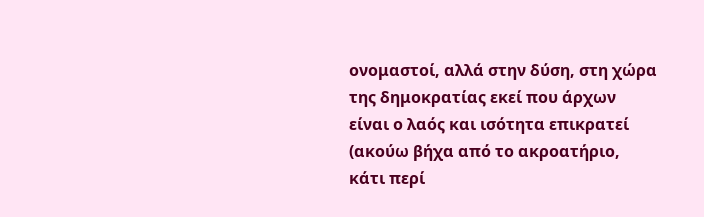ονομαστοί, αλλά στην δύση, στη χώρα της δημοκρατίας εκεί που άρχων είναι ο λαός και ισότητα επικρατεί (ακούω βήχα από το ακροατήριο, κάτι περί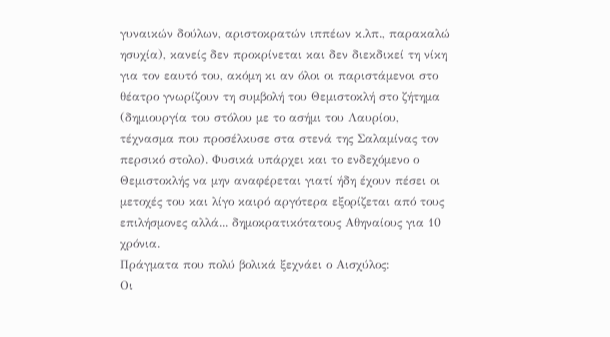γυναικών δούλων, αριστοκρατών ιππέων κ.λπ., παρακαλώ ησυχία), κανείς δεν προκρίνεται και δεν διεκδικεί τη νίκη για τον εαυτό του, ακόμη κι αν όλοι οι παριστάμενοι στο θέατρο γνωρίζουν τη συμβολή του Θεμιστοκλή στο ζήτημα (δημιουργία του στόλου με το ασήμι του Λαυρίου, τέχνασμα που προσέλκυσε στα στενά της Σαλαμίνας τον περσικό στολο). Φυσικά υπάρχει και το ενδεχόμενο ο Θεμιστοκλής να μην αναφέρεται γιατί ήδη έχουν πέσει οι μετοχές του και λίγο καιρό αργότερα εξορίζεται από τους επιλήσμονες αλλά... δημοκρατικότατους Αθηναίους για 10 χρόνια.
Πράγματα που πολύ βολικά ξεχνάει ο Αισχύλος:
Οι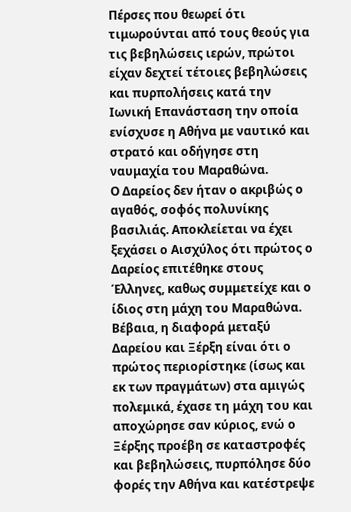Πέρσες που θεωρεί ότι τιμωρούνται από τους θεούς για τις βεβηλώσεις ιερών, πρώτοι είχαν δεχτεί τέτοιες βεβηλώσεις και πυρπολήσεις κατά την Ιωνική Επανάσταση την οποία ενίσχυσε η Αθήνα με ναυτικό και στρατό και οδήγησε στη ναυμαχία του Μαραθώνα.
Ο Δαρείος δεν ήταν ο ακριβώς ο αγαθός, σοφός πολυνίκης βασιλιάς. Αποκλείεται να έχει ξεχάσει ο Αισχύλος ότι πρώτος ο Δαρείος επιτέθηκε στους Έλληνες, καθως συμμετείχε και ο ίδιος στη μάχη του Μαραθώνα. Βέβαια, η διαφορά μεταξύ Δαρείου και Ξέρξη είναι ότι ο πρώτος περιορίστηκε (ίσως και εκ των πραγμάτων) στα αμιγώς πολεμικά, έχασε τη μάχη του και αποχώρησε σαν κύριος, ενώ ο Ξέρξης προέβη σε καταστροφές και βεβηλώσεις, πυρπόλησε δύο φορές την Αθήνα και κατέστρεψε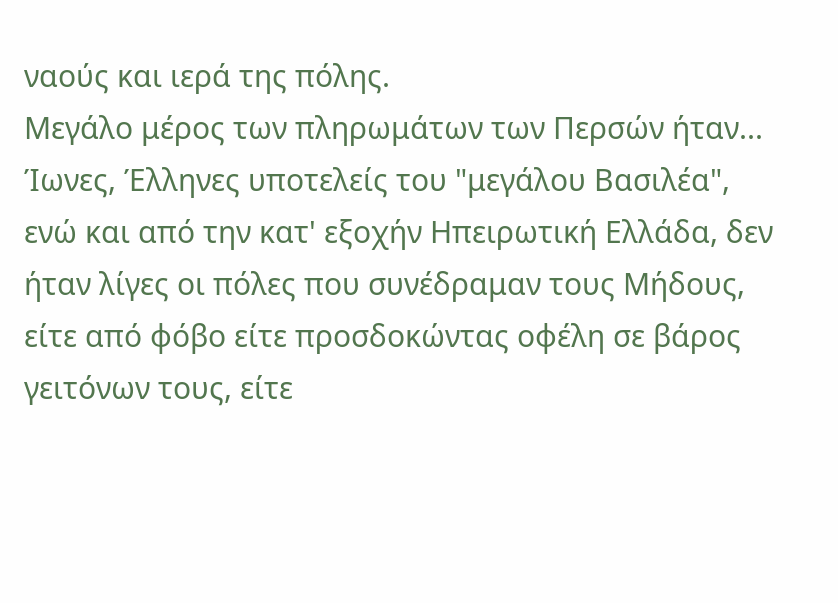ναούς και ιερά της πόλης.
Μεγάλο μέρος των πληρωμάτων των Περσών ήταν... Ίωνες, Έλληνες υποτελείς του "μεγάλου Βασιλέα", ενώ και από την κατ' εξοχήν Ηπειρωτική Ελλάδα, δεν ήταν λίγες οι πόλες που συνέδραμαν τους Μήδους, είτε από φόβο είτε προσδοκώντας οφέλη σε βάρος γειτόνων τους, είτε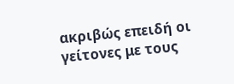ακριβώς επειδή οι γείτονες με τους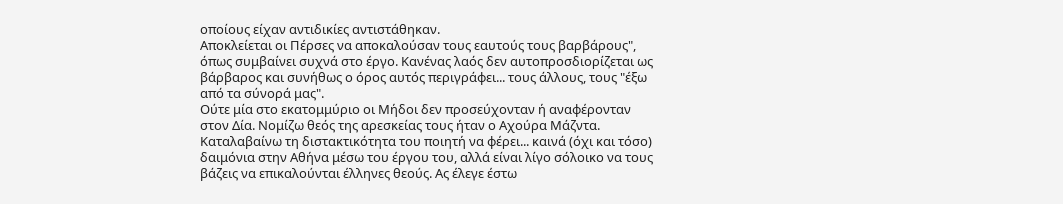οποίους είχαν αντιδικίες αντιστάθηκαν.
Αποκλείεται οι Πέρσες να αποκαλούσαν τους εαυτούς τους βαρβάρους", όπως συμβαίνει συχνά στο έργο. Κανένας λαός δεν αυτοπροσδιορίζεται ως βάρβαρος και συνήθως ο όρος αυτός περιγράφει... τους άλλους, τους "έξω από τα σύνορά μας".
Ούτε μία στο εκατομμύριο οι Μήδοι δεν προσεύχονταν ή αναφέρονταν στον Δία. Νομίζω θεός της αρεσκείας τους ήταν ο Αχούρα Μάζντα. Καταλαβαίνω τη διστακτικότητα του ποιητή να φέρει... καινά (όχι και τόσο) δαιμόνια στην Αθήνα μέσω του έργου του, αλλά είναι λίγο σόλοικο να τους βάζεις να επικαλούνται έλληνες θεούς. Ας έλεγε έστω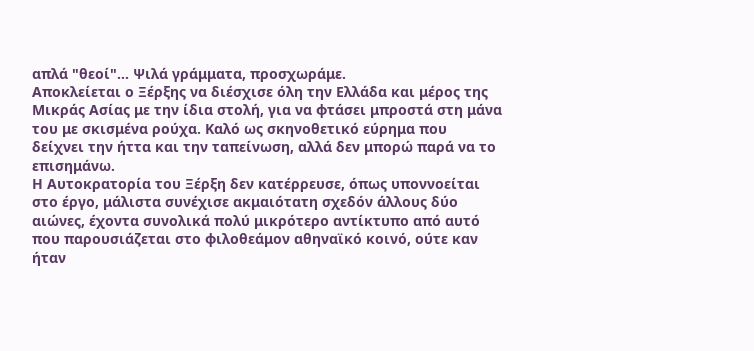απλά "θεοί"... Ψιλά γράμματα, προσχωράμε.
Αποκλείεται ο Ξέρξης να διέσχισε όλη την Ελλάδα και μέρος της Μικράς Ασίας με την ίδια στολή, για να φτάσει μπροστά στη μάνα του με σκισμένα ρούχα. Καλό ως σκηνοθετικό εύρημα που δείχνει την ήττα και την ταπείνωση, αλλά δεν μπορώ παρά να το επισημάνω.
Η Αυτοκρατορία του Ξέρξη δεν κατέρρευσε, όπως υποννοείται στο έργο, μάλιστα συνέχισε ακμαιότατη σχεδόν άλλους δύο αιώνες, έχοντα συνολικά πολύ μικρότερο αντίκτυπο από αυτό που παρουσιάζεται στο φιλοθεάμον αθηναϊκό κοινό, ούτε καν ήταν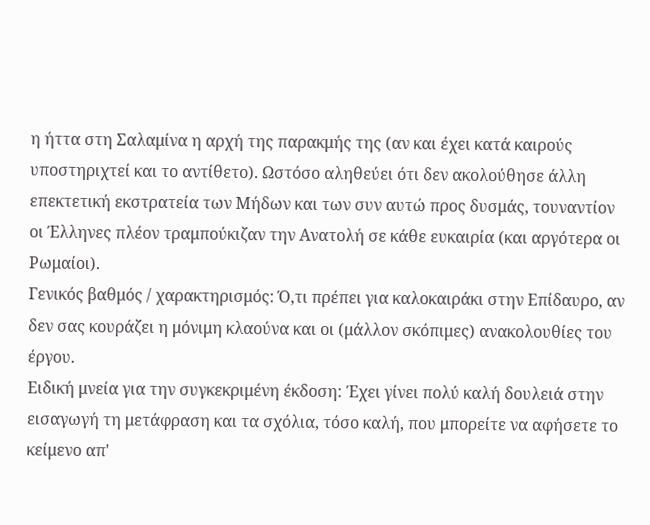η ήττα στη Σαλαμίνα η αρχή της παρακμής της (αν και έχει κατά καιρούς υποστηριχτεί και το αντίθετο). Ωστόσο αληθεύει ότι δεν ακολούθησε άλλη επεκτετική εκστρατεία των Μήδων και των συν αυτώ προς δυσμάς, τουναντίον οι Έλληνες πλέον τραμπούκιζαν την Ανατολή σε κάθε ευκαιρία (και αργότερα οι Ρωμαίοι).
Γενικός βαθμός / χαρακτηρισμός: Ό,τι πρέπει για καλοκαιράκι στην Επίδαυρο, αν δεν σας κουράζει η μόνιμη κλαούνα και οι (μάλλον σκόπιμες) ανακολουθίες του έργου.
Ειδική μνεία για την συγκεκριμένη έκδοση: Έχει γίνει πολύ καλή δουλειά στην εισαγωγή τη μετάφραση και τα σχόλια, τόσο καλή, που μπορείτε να αφήσετε το κείμενο απ'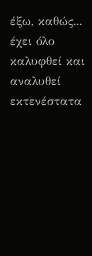έξω, καθώς... έχει όλο καλυφθεί και αναλυθεί εκτενέστατα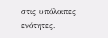στις υπόλοιπες ενότητες.